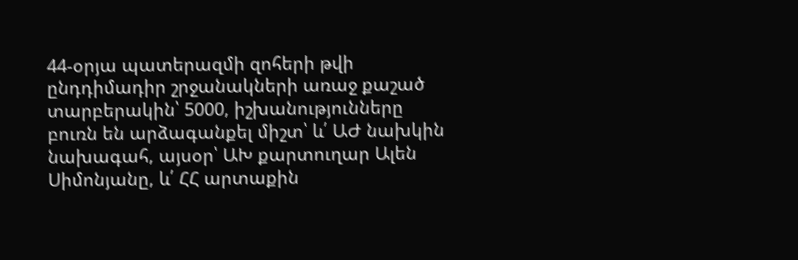44-օրյա պատերազմի զոհերի թվի ընդդիմադիր շրջանակների առաջ քաշած տարբերակին՝ 5000, իշխանությունները բուռն են արձագանքել միշտ՝ և՛ ԱԺ նախկին նախագահ, այսօր՝ ԱԽ քարտուղար Ալեն Սիմոնյանը, և՛ ՀՀ արտաքին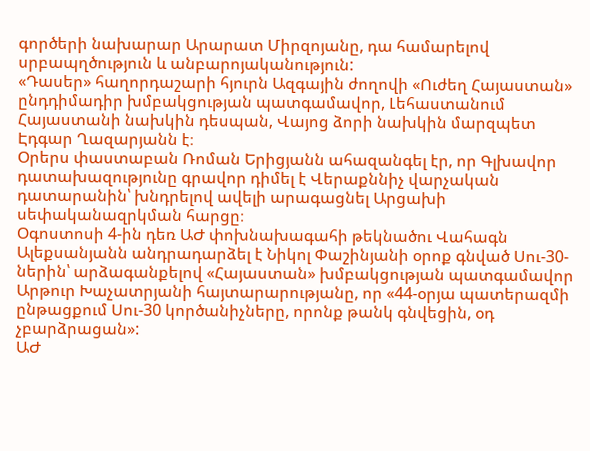գործերի նախարար Արարատ Միրզոյանը, դա համարելով սրբապղծություն և անբարոյականություն:
«Դասեր» հաղորդաշարի հյուրն Ազգային ժողովի «Ուժեղ Հայաստան» ընդդիմադիր խմբակցության պատգամավոր, Լեհաստանում Հայաստանի նախկին դեսպան, Վայոց ձորի նախկին մարզպետ Էդգար Ղազարյանն է։
Օրերս փաստաբան Ռոման Երիցյանն ահազանգել էր, որ Գլխավոր դատախազությունը գրավոր դիմել է Վերաքննիչ վարչական դատարանին՝ խնդրելով ավելի արագացնել Արցախի սեփականազրկման հարցը։
Օգոստոսի 4-ին դեռ ԱԺ փոխնախագահի թեկնածու Վահագն Ալեքսանյանն անդրադարձել է Նիկոլ Փաշինյանի օրոք գնված Սու-30-ներին՝ արձագանքելով «Հայաստան» խմբակցության պատգամավոր Արթուր Խաչատրյանի հայտարարությանը, որ «44-օրյա պատերազմի ընթացքում Սու-30 կործանիչները, որոնք թանկ գնվեցին, օդ չբարձրացան»:
ԱԺ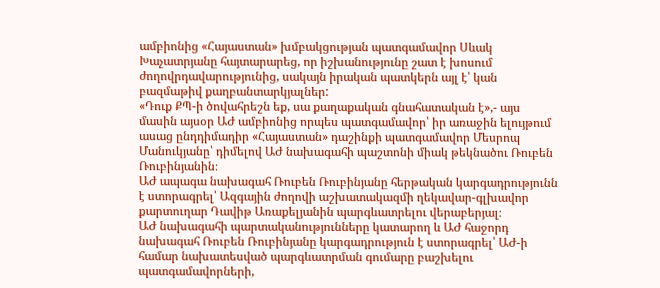ամբիոնից «Հայաստան» խմբակցության պատգամավոր Սևակ Խաչատրյանը հայտարարեց, որ իշխանությունը շատ է խոսում ժողովրդավարությունից, սակայն իրական պատկերն այլ է՝ կան բազմաթիվ քաղբանտարկյալներ:
«Դուք ՔՊ-ի ծովահրեշն եք, սա քաղաքական գնահատական է»,- այս մասին այսօր ԱԺ ամբիոնից որպես պատգամավոր՝ իր առաջին ելույթում ասաց ընդդիմադիր «Հայաստան» դաշինքի պատգամավոր Մեսրոպ Մանուկյանը՝ դիմելով ԱԺ նախագահի պաշտոնի միակ թեկնածու Ռուբեն Ռուբինյանին։
ԱԺ ապագա նախագահ Ռուբեն Ռուբինյանը հերթական կարգադրությունն է ստորագրել՝ Ազգային ժողովի աշխատակազմի ղեկավար-գլխավոր քարտուղար Դավիթ Առաքելյանին պարգևատրելու վերաբերյալ։
ԱԺ նախագահի պարտականությունները կատարող և ԱԺ հաջորդ նախագահ Ռուբեն Ռուբինյանը կարգադրություն է ստորագրել՝ ԱԺ-ի համար նախատեսված պարգևատրման գումարը բաշխելու պատգամավորների,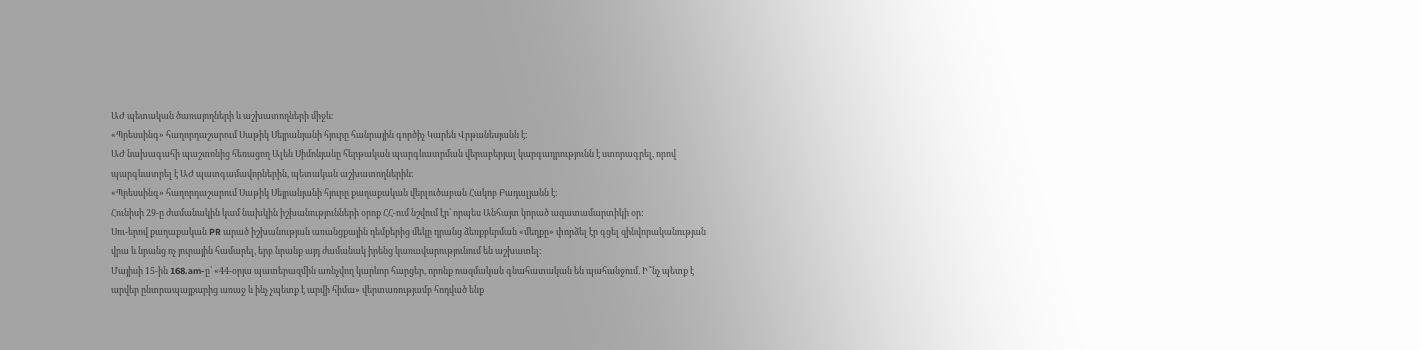ԱԺ պետական ծառայողների և աշխատողների միջև։
«Պրեսսինգ» հաղորդաշարում Սաթիկ Սեյրանյանի հյուրը հանրային գործիչ Կարեն Վրթանեսյանն է:
ԱԺ նախագահի պաշտոնից հեռացող Ալեն Սիմոնյանը հերթական պարգևատրման վերաբերյալ կարգադրությունն է ստորագրել, որով պարգևատրել է ԱԺ պատգամավորներին, պետական աշխատողներին։
«Պրեսսինգ» հաղորդաշարում Սաթիկ Սեյրանյանի հյուրը քաղաքական վերլուծաբան Հակոբ Բադալյանն է։
Հունիսի 29-ը ժամանակին կամ նախկին իշխանությունների օրոք ՀՀ-ում նշվում էր՝ որպես Անհայտ կորած ազատամարտիկի օր:
Սու-երով քաղաքական PR արած իշխանության առանցքային դեմքերից մեկը դրանց ձեռքբերման «մեղքը» փորձել էր գցել զինվորականության վրա և նրանց ոչ յուրային համարել, երբ նրանք այդ ժամանակ իրենց կառավարությունում են աշխատել:
Մայիսի 15-ին 168.am-ը՝ «44-օրյա պատերազմին առնչվող կարևոր հարցեր, որոնք ռազմական գնահատական են պահանջում. Ի՞նչ պետք է արվեր ընտրապայքարից առաջ և ինչ չպետք է արվի հիմա» վերտառությամբ հոդված ենք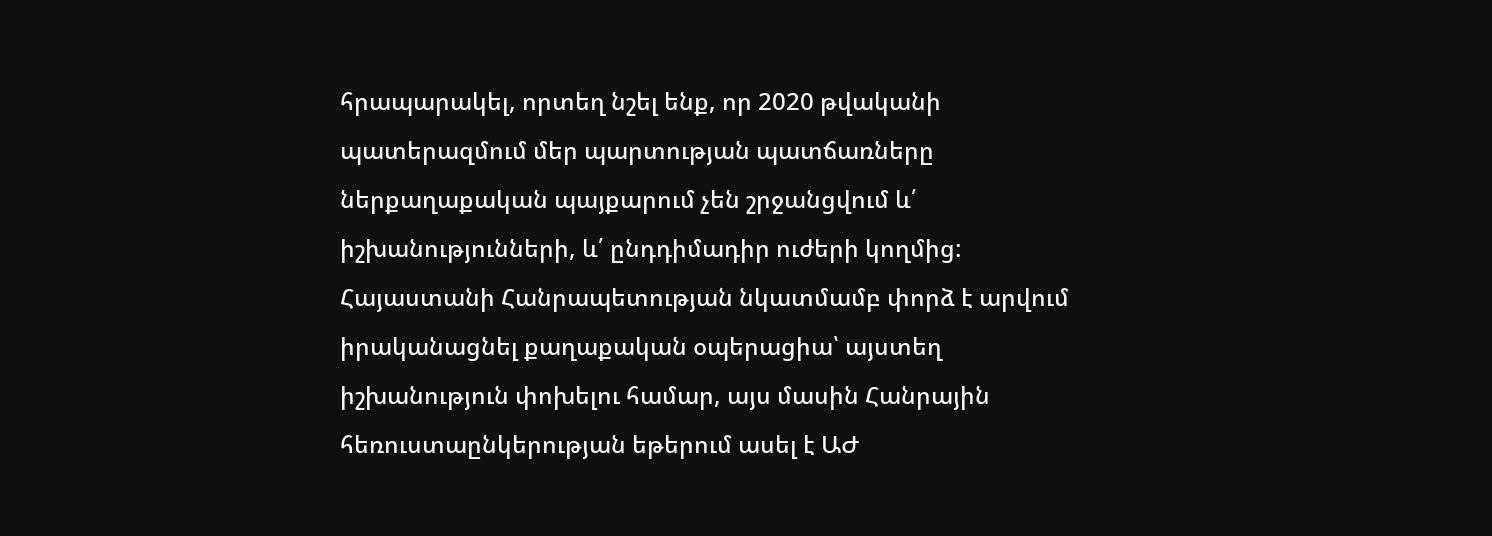հրապարակել, որտեղ նշել ենք, որ 2020 թվականի պատերազմում մեր պարտության պատճառները ներքաղաքական պայքարում չեն շրջանցվում և՛ իշխանությունների, և՛ ընդդիմադիր ուժերի կողմից:
Հայաստանի Հանրապետության նկատմամբ փորձ է արվում իրականացնել քաղաքական օպերացիա՝ այստեղ իշխանություն փոխելու համար, այս մասին Հանրային հեռուստաընկերության եթերում ասել է ԱԺ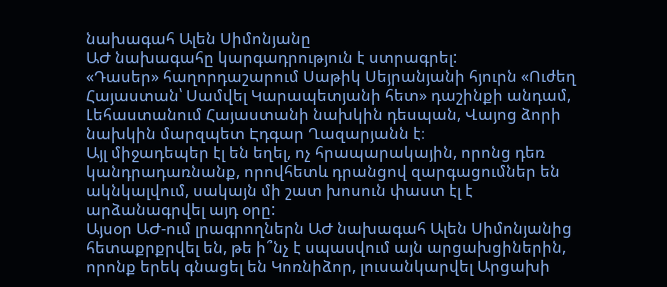նախագահ Ալեն Սիմոնյանը
ԱԺ նախագահը կարգադրություն է ստրագրել:
«Դասեր» հաղորդաշարում Սաթիկ Սեյրանյանի հյուրն «Ուժեղ Հայաստան՝ Սամվել Կարապետյանի հետ» դաշինքի անդամ, Լեհաստանում Հայաստանի նախկին դեսպան, Վայոց ձորի նախկին մարզպետ Էդգար Ղազարյանն է։
Այլ միջադեպեր էլ են եղել, ոչ հրապարակային, որոնց դեռ կանդրադառնանք, որովհետև դրանցով զարգացումներ են ակնկալվում, սակայն մի շատ խոսուն փաստ էլ է արձանագրվել այդ օրը:
Այսօր ԱԺ-ում լրագրողներն ԱԺ նախագահ Ալեն Սիմոնյանից հետաքրքրվել են, թե ի՞նչ է սպասվում այն արցախցիներին, որոնք երեկ գնացել են Կոռնիձոր, լուսանկարվել Արցախի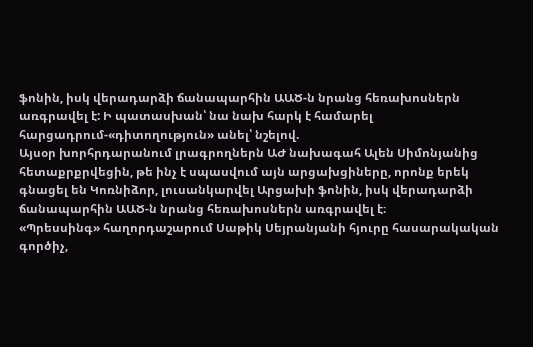ֆոնին, իսկ վերադարձի ճանապարհին ԱԱԾ-ն նրանց հեռախոսներն առգրավել է: Ի պատասխան՝ նա նախ հարկ է համարել հարցադրում-«դիտողություն» անել՝ նշելով.
Այսօր խորհրդարանում լրագրողներն ԱԺ նախագահ Ալեն Սիմոնյանից հետաքրքրվեցին, թե ինչ է սպասվում այն արցախցիները, որոնք երեկ գնացել են Կոռնիձոր, լուսանկարվել Արցախի ֆոնին, իսկ վերադարձի ճանապարհին ԱԱԾ-ն նրանց հեռախոսներն առգրավել է։
«Պրեսսինգ» հաղորդաշարում Սաթիկ Սեյրանյանի հյուրը հասարակական գործիչ,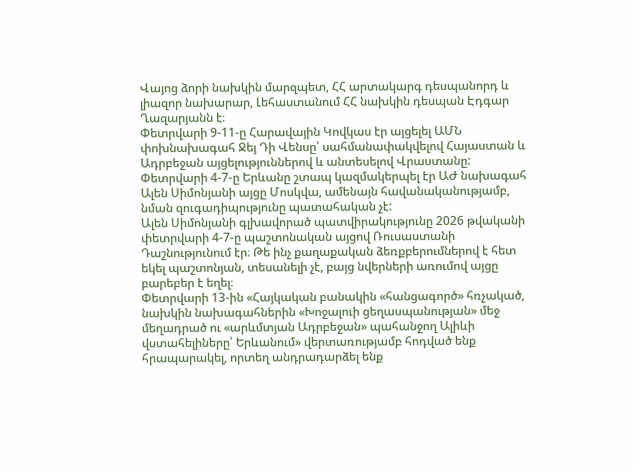Վայոց ձորի նախկին մարզպետ, ՀՀ արտակարգ դեսպանորդ և լիազոր նախարար, Լեհաստանում ՀՀ նախկին դեսպան Էդգար Ղազարյանն է։
Փետրվարի 9-11-ը Հարավային Կովկաս էր այցելել ԱՄՆ փոխնախագահ Ջեյ Դի Վենսը՝ սահմանափակվելով Հայաստան և Ադրբեջան այցելություններով և անտեսելով Վրաստանը: Փետրվարի 4-7-ը Երևանը շտապ կազմակերպել էր ԱԺ նախագահ Ալեն Սիմոնյանի այցը Մոսկվա, ամենայն հավանականությամբ, նման զուգադիպությունը պատահական չէ:
Ալեն Սիմոնյանի գլխավորած պատվիրակությունը 2026 թվականի փետրվարի 4-7-ը պաշտոնական այցով Ռուսաստանի Դաշնությունում էր։ Թե ինչ քաղաքական ձեռքբերումներով է հետ եկել պաշտոնյան, տեսանելի չէ, բայց նվերների առումով այցը բարեբեր է եղել։
Փետրվարի 13-ին «Հայկական բանակին «հանցագործ» հռչակած, նախկին նախագահներին «Խոջալուի ցեղասպանության» մեջ մեղադրած ու «արևմտյան Ադրբեջան» պահանջող Ալիևի վստահելիները՝ Երևանում» վերտառությամբ հոդված ենք հրապարակել, որտեղ անդրադարձել ենք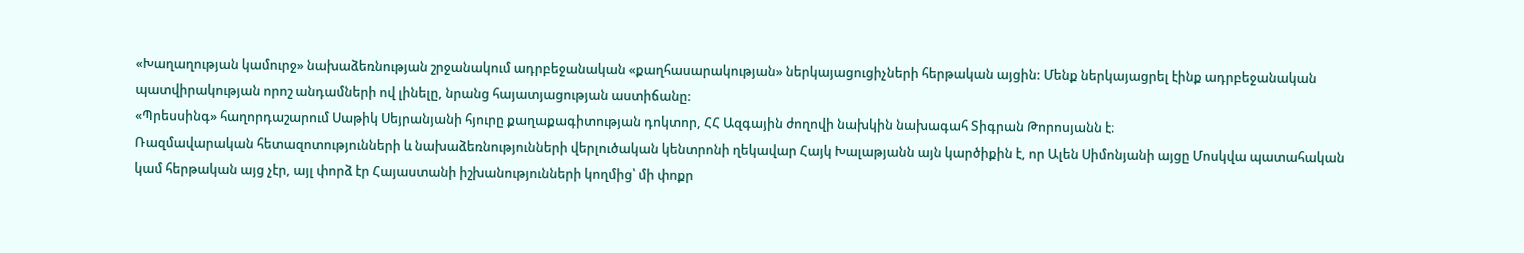«Խաղաղության կամուրջ» նախաձեռնության շրջանակում ադրբեջանական «քաղհասարակության» ներկայացուցիչների հերթական այցին: Մենք ներկայացրել էինք ադրբեջանական պատվիրակության որոշ անդամների ով լինելը, նրանց հայատյացության աստիճանը:
«Պրեսսինգ» հաղորդաշարում Սաթիկ Սեյրանյանի հյուրը քաղաքագիտության դոկտոր, ՀՀ Ազգային ժողովի նախկին նախագահ Տիգրան Թորոսյանն է։
Ռազմավարական հետազոտությունների և նախաձեռնությունների վերլուծական կենտրոնի ղեկավար Հայկ Խալաթյանն այն կարծիքին է, որ Ալեն Սիմոնյանի այցը Մոսկվա պատահական կամ հերթական այց չէր, այլ փորձ էր Հայաստանի իշխանությունների կողմից՝ մի փոքր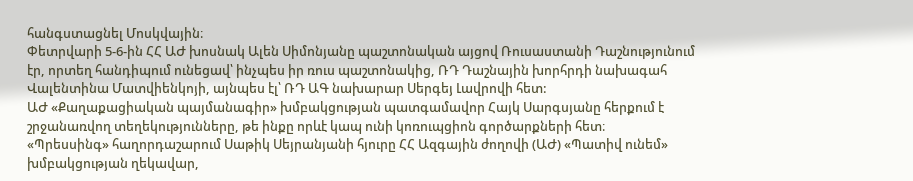հանգստացնել Մոսկվային։
Փետրվարի 5-6-ին ՀՀ ԱԺ խոսնակ Ալեն Սիմոնյանը պաշտոնական այցով Ռուսաստանի Դաշնությունում էր, որտեղ հանդիպում ունեցավ՝ ինչպես իր ռուս պաշտոնակից, ՌԴ Դաշնային խորհրդի նախագահ Վալենտինա Մատվիենկոյի, այնպես էլ՝ ՌԴ ԱԳ նախարար Սերգեյ Լավրովի հետ:
ԱԺ «Քաղաքացիական պայմանագիր» խմբակցության պատգամավոր Հայկ Սարգսյանը հերքում է շրջանառվող տեղեկությունները, թե ինքը որևէ կապ ունի կոռուպցիոն գործարքների հետ։
«Պրեսսինգ» հաղորդաշարում Սաթիկ Սեյրանյանի հյուրը ՀՀ Ազգային ժողովի (ԱԺ) «Պատիվ ունեմ» խմբակցության ղեկավար,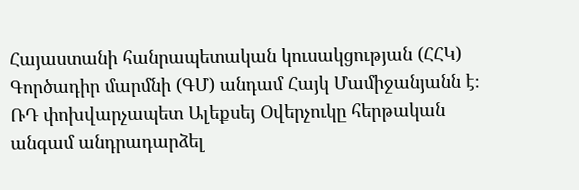Հայաստանի հանրապետական կուսակցության (ՀՀԿ) Գործադիր մարմնի (ԳՄ) անդամ Հայկ Մամիջանյանն է։
ՌԴ փոխվարչապետ Ալեքսեյ Օվերչուկը հերթական անգամ անդրադարձել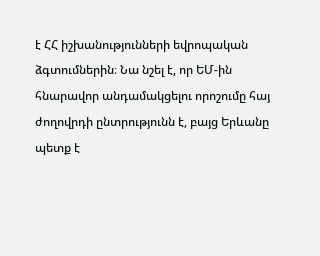է ՀՀ իշխանությունների եվրոպական ձգտումներին։ Նա նշել է, որ ԵՄ-ին հնարավոր անդամակցելու որոշումը հայ ժողովրդի ընտրությունն է, բայց Երևանը պետք է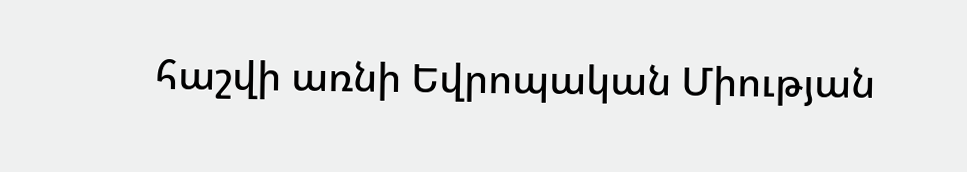հաշվի առնի Եվրոպական Միության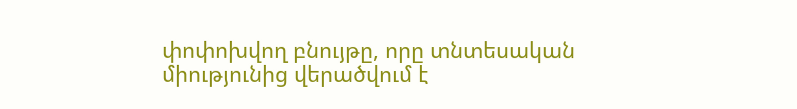փոփոխվող բնույթը, որը տնտեսական միությունից վերածվում է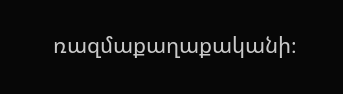ռազմաքաղաքականի։